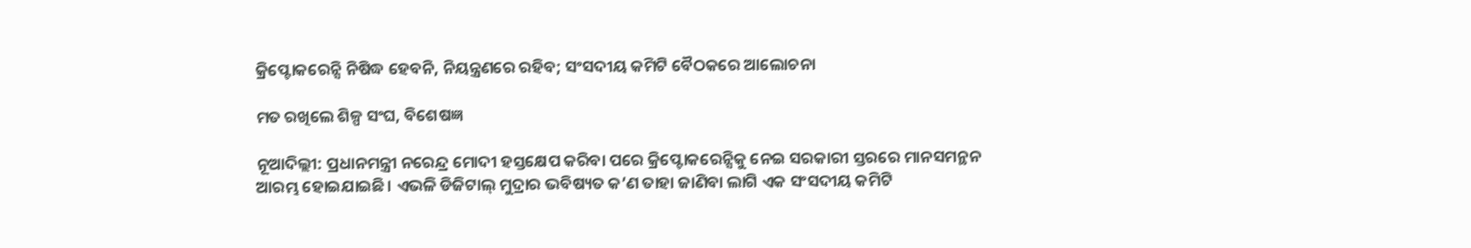କ୍ରିପ୍ଟୋକରେନ୍ସି ନିଷିଦ୍ଧ ହେବନି, ନିୟନ୍ତ୍ରଣରେ ରହିବ; ସଂସଦୀୟ କମିଟି ବୈଠକରେ ଆଲୋଚନା

ମତ ରଖିଲେ ଶିଳ୍ପ ସଂଘ, ବିଶେଷଜ୍ଞ

ନୂଆଦିଲ୍ଲୀ: ପ୍ରଧାନମନ୍ତ୍ରୀ ନରେନ୍ଦ୍ର ମୋଦୀ ହସ୍ତକ୍ଷେପ କରିବା ପରେ କ୍ରିପ୍ଟୋକରେନ୍ସିକୁ ନେଇ ସରକାରୀ ସ୍ତରରେ ମାନସମନ୍ଥନ ଆରମ୍ଭ ହୋଇଯାଇଛି। ଏଭଳି ଡିଜିଟାଲ୍ ମୁଦ୍ରାର ଭବିଷ୍ୟତ କ’ଣ ତାହା ଜାଣିବା ଲାଗି ଏକ ସଂସଦୀୟ କମିଟି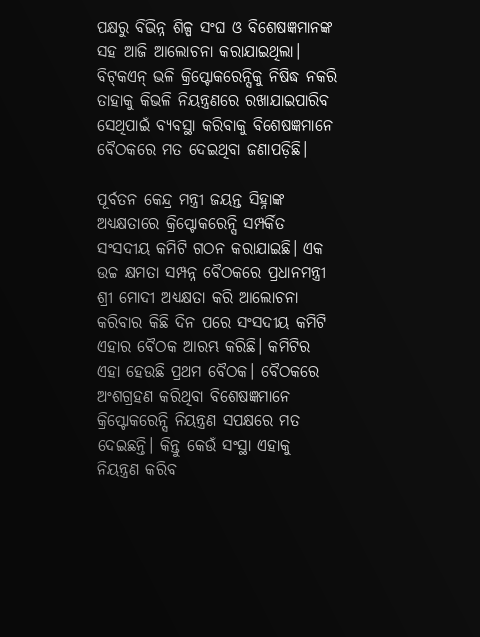ପକ୍ଷରୁ ବିଭିନ୍ନ ଶିଳ୍ପ ସଂଘ ଓ ବିଶେଷଜ୍ଞମାନଙ୍କ ସହ ଆଜି ଆଲୋଚନା କରାଯାଇଥିଲା। ବିଟ୍‌କଏନ୍ ଭଳି କ୍ରିପ୍ଟୋକରେନ୍ସିକୁ ନିଷିଦ୍ଧ ନକରି ତାହାକୁ କିଭଳି ନିୟନ୍ତ୍ରଣରେ ରଖାଯାଇପାରିବ ସେଥିପାଇଁ ବ୍ୟବସ୍ଥା କରିବାକୁ ବିଶେଷଜ୍ଞମାନେ ବୈଠକରେ ମତ ଦେଇଥିବା ଜଣାପଡ଼ିଛି।

ପୂର୍ବତନ କେନ୍ଦ୍ର ମନ୍ତ୍ରୀ ଜୟନ୍ତ ସିହ୍ନାଙ୍କ ଅଧ୍ୟକ୍ଷତାରେ କ୍ରିପ୍ଟୋକରେନ୍ସି ସମ୍ପର୍କିତ ସଂସଦୀୟ କମିଟି ଗଠନ କରାଯାଇଛି। ଏକ ଉଚ୍ଚ କ୍ଷମତା ସମ୍ପନ୍ନ ବୈଠକରେ ପ୍ରଧାନମନ୍ତ୍ରୀ ଶ୍ରୀ ମୋଦୀ ଅଧ୍ୟକ୍ଷତା କରି ଆଲୋଚନା କରିବାର କିଛି ଦିନ ପରେ ସଂସଦୀୟ କମିଟି ଏହାର ବୈଠକ ଆରମ୍ଭ କରିଛି। କମିଟିର ଏହା ହେଉଛି ପ୍ରଥମ ବୈଠକ। ବୈଠକରେ ଅଂଶଗ୍ରହଣ କରିଥିବା ବିଶେଷଜ୍ଞମାନେ କ୍ରିପ୍ଟୋକରେନ୍ସି ନିୟନ୍ତ୍ରଣ ସପକ୍ଷରେ ମତ ଦେଇଛନ୍ତି। କିନ୍ତୁ କେଉଁ ସଂସ୍ଥା‌ ଏହାକୁ ନିୟନ୍ତ୍ରଣ କରିବ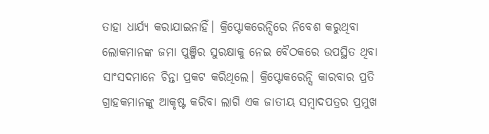ତାହା ଧାର୍ଯ୍ୟ କରାଯାଇନାହିଁ। କ୍ରିପ୍ଟୋକରେନ୍ସିରେ ନିବେଶ କରୁଥିବା ଲୋକମାନଙ୍କ ଜମା ପୁଞ୍ଜିର ସୁରକ୍ଷାକୁ ନେଇ ବୈଠକରେ ଉପସ୍ଥିତ ଥିବା ସାଂସଦମାନେ ଚିନ୍ତା ପ୍ରକଟ କରିଥିଲେ। କ୍ରିପ୍ଟୋକରେନ୍ସି କାରବାର ପ୍ରତି ଗ୍ରାହକମାନଙ୍କୁ ଆକୃଷ୍ଟ କରିବା ଲାଗି ଏକ ଜାତୀୟ ସମ୍ବାଦପତ୍ରର ପ୍ରମୁଖ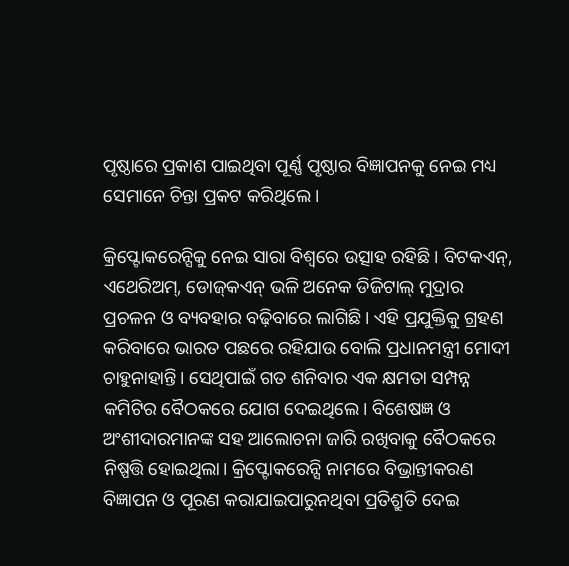ପୃଷ୍ଠାରେ ପ୍ରକାଶ ପାଇଥିବା ପୂର୍ଣ୍ଣ ପୃଷ୍ଠାର ବିଜ୍ଞାପନକୁ ନେଇ ମଧ୍ୟ ସେମାନେ ଚିନ୍ତା ପ୍ରକଟ କରିଥିଲେ।

କ୍ରିପ୍ଟୋକରେନ୍ସିକୁ ନେଇ ସାରା ବିଶ୍ବରେ ଉତ୍ସାହ ରହିଛି। ବିଟକଏନ୍‌, ଏଥେରିଅମ୍, ଡୋଜ୍‌କଏନ୍ ଭଳି ଅନେକ ଡିଜିଟାଲ୍ ମୁଦ୍ରାର ପ୍ରଚଳନ ଓ ବ୍ୟବହାର ବଢ଼ିବାରେ ଲାଗିଛି। ଏହି ପ୍ରଯୁକ୍ତିକୁ ଗ୍ରହଣ କରିବାରେ ଭାରତ ପଛରେ ରହିଯାଉ ବୋଲି ପ୍ରଧାନମନ୍ତ୍ରୀ ମୋଦୀ ଚାହୁନାହାନ୍ତି। ‌ସେଥିପାଇଁ ଗତ ଶନିବାର ଏକ କ୍ଷମତା ସମ୍ପନ୍ନ କମିଟିର ବୈଠକରେ ଯୋଗ ଦେଇଥିଲେ। ବିଶେଷଜ୍ଞ ଓ ଅଂଶୀଦାରମାନଙ୍କ ସହ ଆଲୋଚନା ଜାରି ରଖିବାକୁ ବୈଠକରେ ନିଷ୍ପତ୍ତି ହୋଇଥିଲା। କ୍ରିପ୍ଟୋକରେନ୍ସି ନାମରେ ବିଭ୍ରାନ୍ତୀକରଣ ବିଜ୍ଞାପନ ଓ ପୂରଣ କରାଯାଇପାରୁନଥିବା ପ୍ରତିଶ୍ରୁତି ଦେଇ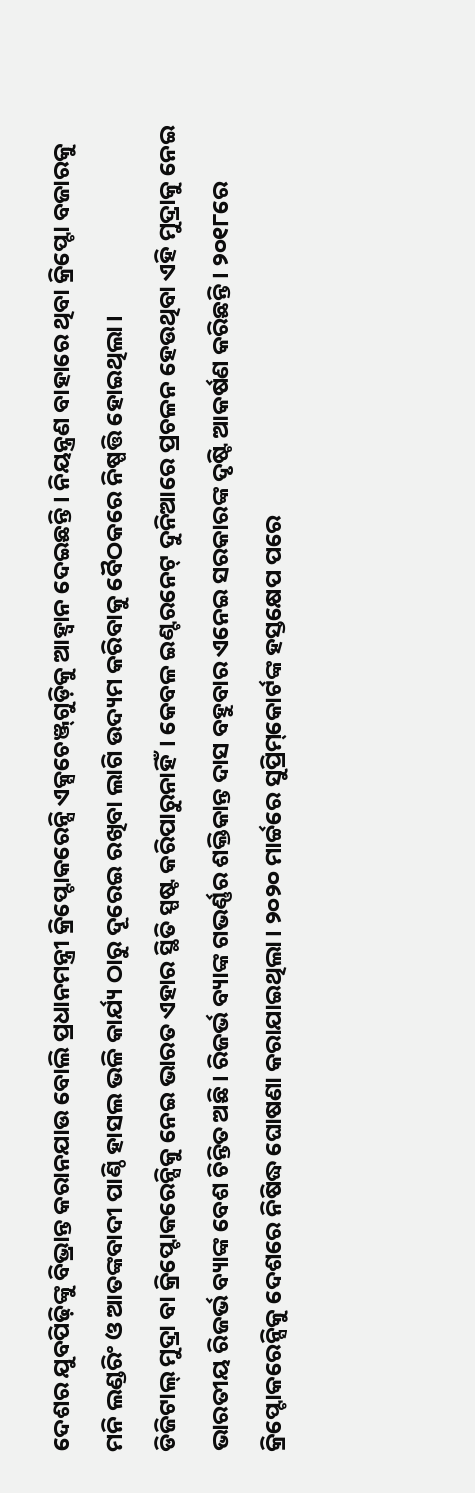ଦେଶର ଯୁବପିଢ଼ିଙ୍କୁ ବିଭ୍ରାନ୍ତ କରାନଯାଉ ବୋଲି ପ୍ରଧାନମନ୍ତ୍ରୀ କ୍ରିପ୍ଟୋକରେନ୍ସି ଏକ୍ସଚେଞ୍ଜ୍‌ଗୁଡ଼ିକୁ ଆହ୍ବାନ ଦେଇଛନ୍ତି। ନିୟନ୍ତ୍ରଣ ବାହାରେ ଥିବା କ୍ରିପ୍ଟୋ ବଜାରକୁ ମନି ଲଣ୍ଡରିଂ ଓ ଆତଙ୍କବାଦୀ ପାଣ୍ଠି ହାସଲ ଭଳି କାର୍ଯ୍ୟ ଠାରୁ ଦୂରେଇ ରଖିବା ଲାଗି ଉଦ୍ୟମ କରିବାକୁ ବୈଠକରେ ନିଷ୍ପତ୍ତି ହୋଇଥିଲା।
ଡିଜିଟାଲ୍ ମୁଦ୍ରା ବା କ୍ରିପ୍ଟୋକରେନ୍ସିକୁ ନେଇ ଭାରତ ଏହାର ସ୍ଥିତି ସ୍ପଷ୍ଟ କରିପାରୁନାହିଁ। କେବଳ ଇଣ୍ଟରନେଟ୍ ଦୁନିଆରେ ପ୍ରଚଳନ ହେଉଥିବା ଏହି ମୁଦ୍ରାକୁ ନେଇ ଭାରତୀୟ ରିଜର୍ଭ ବ୍ୟାଙ୍କ ବେଶ ଚିନ୍ତିତ ଅଛି। ରିଜର୍ଭ ବ୍ୟାଙ୍କ ଗଭର୍ଣ୍ଣର ଶକ୍ତିକାନ୍ତ ଦାସ ବହୁବାର ଏନେଇ ସରକାରଙ୍କ ଦୃଷ୍ଟି ଆକର୍ଷଣ କରିଛନ୍ତି। ୨୦୧୮ରେ କ୍ରିପ୍ଟୋକରେନ୍ସିକୁ ଦେଶରେ ନିଷିଦ୍ଧ ଘୋଷଣା କରାଯାଇଥିଲା। ୨୦୨୦ ମାର୍ଚ୍ଚରେ ସୁପ୍ରିମ୍‌କୋର୍ଟଙ୍କ ହସ୍ତକ୍ଷେପ ପରେ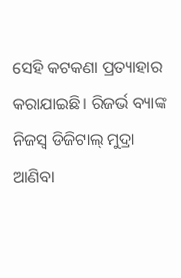ସେହି କଟକଣା ପ୍ରତ୍ୟାହାର କରାଯାଇଛି। ରିଜର୍ଭ ବ୍ୟାଙ୍କ ନିଜସ୍ବ ଡିଜିଟାଲ୍ ମୁଦ୍ରା ଆଣିବା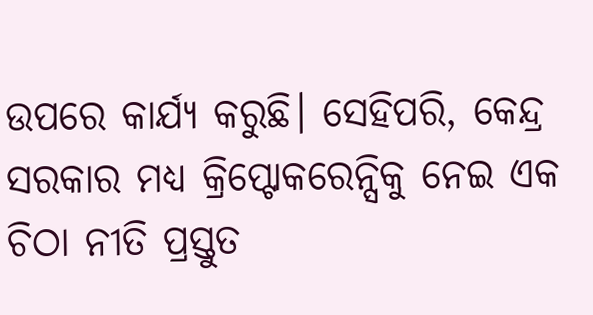ଉପରେ କାର୍ଯ୍ୟ କରୁଛି। ସେହିପରି, କେନ୍ଦ୍ର ସରକାର ମଧ୍ୟ କ୍ରିପ୍ଟୋକରେନ୍ସିକୁ ନେଇ ଏକ ଚିଠା ନୀତି ପ୍ରସ୍ତୁତ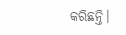କରିଛନ୍ତି।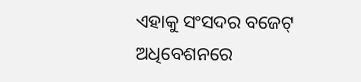ଏହାକୁ ସଂସଦର ବଜେଟ୍‌ ଅଧିବେଶନରେ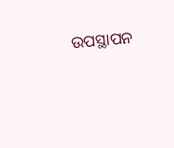ଉପସ୍ଥାପନ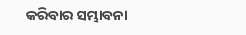କରିବାର ସମ୍ଭାବନା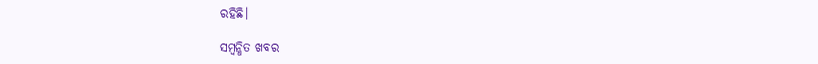ରହିଛି।

ସମ୍ବନ୍ଧିତ ଖବର